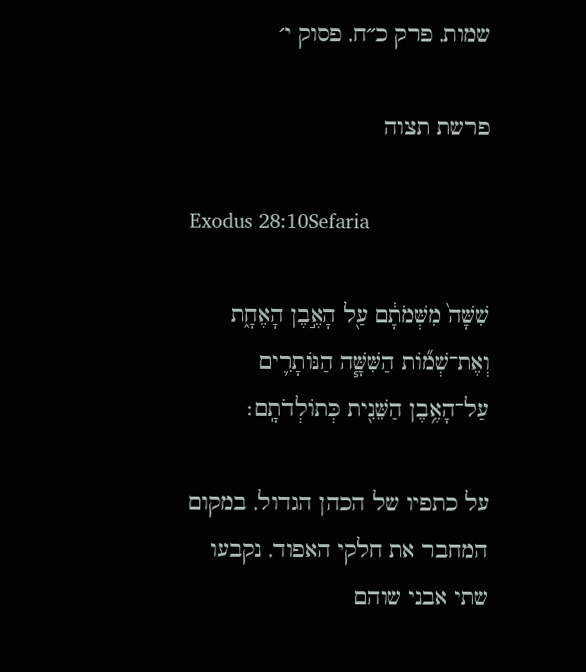שמות, פרק כ״ח, פסוק י׳

פרשת תצוה

Exodus 28:10Sefaria

שִׁשָּׁה֙ מִשְּׁמֹתָ֔ם עַ֖ל הָאֶ֣בֶן הָאֶחָ֑ת וְאֶת־שְׁמ֞וֹת הַשִּׁשָּׁ֧ה הַנּוֹתָרִ֛ים עַל־הָאֶ֥בֶן הַשֵּׁנִ֖ית כְּתוֹלְדֹתָֽם׃

על כתפיו של הכהן הגדול, במקום המחבר את חלקי האפוד, נקבעו שתי אבני שוהם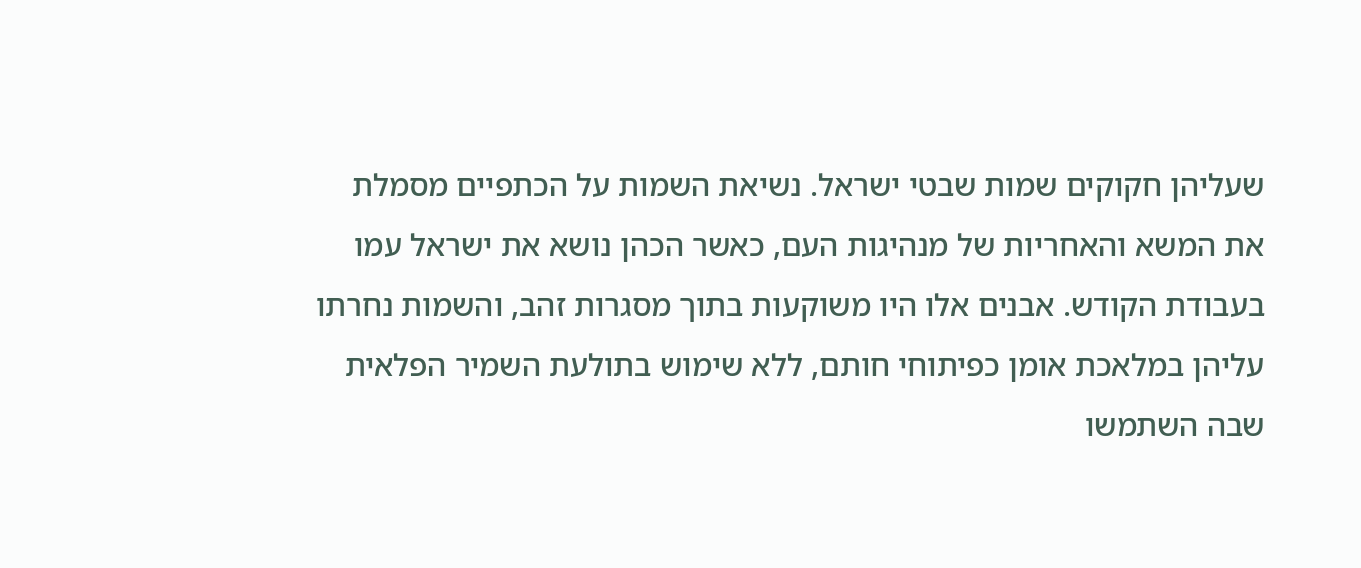שעליהן חקוקים שמות שבטי ישראל. נשיאת השמות על הכתפיים מסמלת את המשא והאחריות של מנהיגות העם, כאשר הכהן נושא את ישראל עמו בעבודת הקודש. אבנים אלו היו משוקעות בתוך מסגרות זהב, והשמות נחרתו עליהן במלאכת אומן כפיתוחי חותם, ללא שימוש בתולעת השמיר הפלאית שבה השתמשו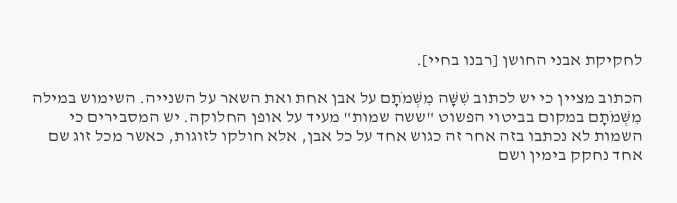לחקיקת אבני החושן [רבנו בחיי].

הכתוב מציין כי יש לכתוב שִׁשָּׁה מִשְּׁמֹתָם על אבן אחת ואת השאר על השנייה. השימוש במילה מִשְּׁמֹתָם במקום בביטוי הפשוט "ששה שמות" מעיד על אופן החלוקה. יש המסבירים כי השמות לא נכתבו בזה אחר זה כגוש אחד על כל אבן, אלא חולקו לזוגות, כאשר מכל זוג שם אחד נחקק בימין ושם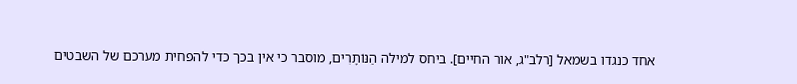אחד כנגדו בשמאל [רלב"ג, אור החיים]. ביחס למילה הַנּוֹתָרִים, מוסבר כי אין בכך כדי להפחית מערכם של השבטים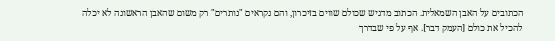הכתובים על האבן השמאלית. הכתוב מדגיש שכולם שווים בזיכרון, והם נקראים "נותרים" רק משום שהאבן הראשונה לא יכלה להכיל את כולם [העמק דבר]. אף על פי שבדרך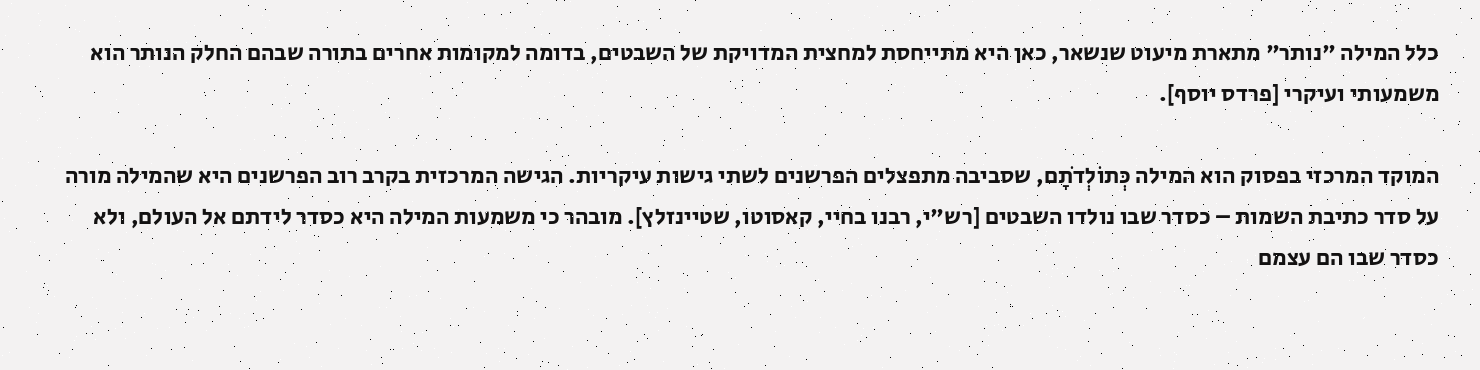כלל המילה "נותר" מתארת מיעוט שנשאר, כאן היא מתייחסת למחצית המדויקת של השבטים, בדומה למקומות אחרים בתורה שבהם החלק הנותר הוא משמעותי ועיקרי [פרדס יוסף].

המוקד המרכזי בפסוק הוא המילה כְּתוֹלְדֹתָם, שסביבה מתפצלים הפרשנים לשתי גישות עיקריות. הגישה המרכזית בקרב רוב הפרשנים היא שהמילה מורה על סדר כתיבת השמות – כסדר שבו נולדו השבטים [רש"י, רבנו בחיי, קאסוטו, שטיינזלץ]. מובהר כי משמעות המילה היא כסדר לידתם אל העולם, ולא כסדר שבו הם עצמם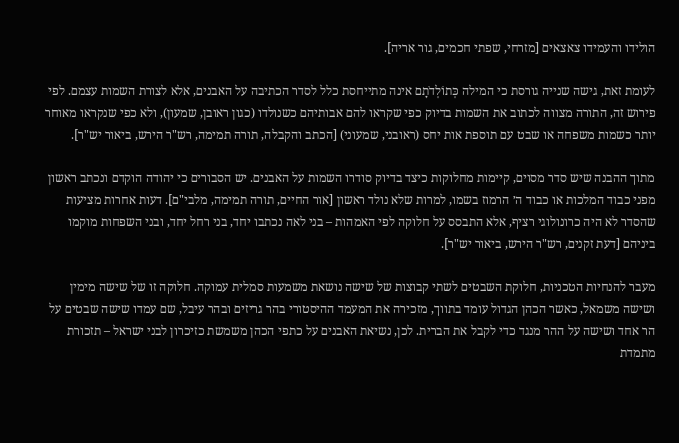הולידו והעמידו צאצאים [מזרחי, שפתי חכמים, גור אריה].

לעומת זאת, גישה שנייה גורסת כי המילה כְּתוֹלְדֹתָם אינה מתייחסת כלל לסדר הכתיבה על האבנים, אלא לצורת השמות עצמם. לפי פירוש זה, התורה מצווה לכתוב את השמות בדיוק כפי שקראו להם אבותיהם כשנולדו (כגון ראובן, שמעון), ולא כפי שנקראו מאוחר יותר כשמות משפחה או שבט עם תוספת אות יחס (ראובני, שמעוני) [הכתב והקבלה, תורה תמימה, רש"ר הירש, ביאור יש"ר].

מתוך ההבנה שיש סדר מסוים, קיימות מחלוקות כיצד בדיוק סודרו השמות על האבנים. יש הסבורים כי יהודה הוקדם ונכתב ראשון מפני כבוד המלכות או כבוד ה׳ הרמוז בשמו, למרות שלא נולד ראשון [אור החיים, תורה תמימה, מלבי"ם]. דעות אחרות מציעות שהסדר לא היה כרונולוגי רציף, אלא התבסס על חלוקה לפי האמהות – בני לאה נכתבו יחד, בני רחל יחד, ובני השפחות מוקמו ביניהם [דעת זקנים, רש"ר הירש, ביאור יש"ר].

מעבר להנחיות הטכניות, חלוקת השבטים לשתי קבוצות של שישה נושאת משמעות סמלית עמוקה. חלוקה זו של שישה מימין ושישה משמאל, כאשר הכהן הגדול עומד בתווך, מזכירה את המעמד ההיסטורי בהר גריזים ובהר עיבל, שם עמדו שישה שבטים על הר אחד ושישה על ההר מנגד כדי לקבל את הברית. לכן, נשיאת האבנים על כתפי הכהן משמשת כזיכרון לבני ישראל – תזכורת מתמדת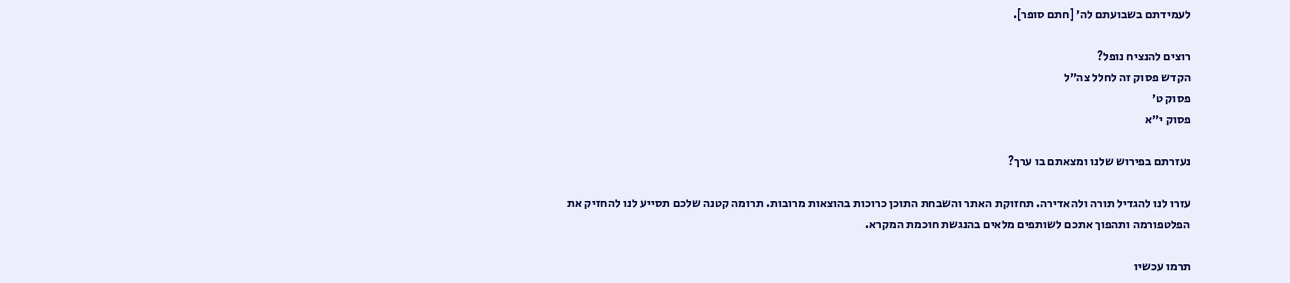לעמידתם בשבועתם לה׳ [חתם סופר].

רוצים להנציח נופל?
הקדש פסוק זה לחלל צה״ל
פסוק ט׳
פסוק י״א

נעזרתם בפירוש שלנו ומצאתם בו ערך?

עזרו לנו להגדיל תורה ולהאדירה. תחזוקת האתר והשבחת התוכן כרוכות בהוצאות מרובות. תרומה קטנה שלכם תסייע לנו להחזיק את הפלטפורמה ותהפוך אתכם לשותפים מלאים בהנגשת חוכמת המקרא.

תרמו עכשיו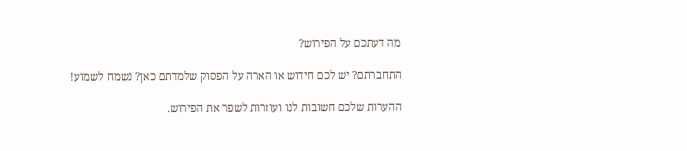מה דעתכם על הפירוש?

התחברתם? יש לכם חידוש או הארה על הפסוק שלמדתם כאן? נשמח לשמוע!

ההערות שלכם חשובות לנו ועוזרות לשפר את הפירוש.